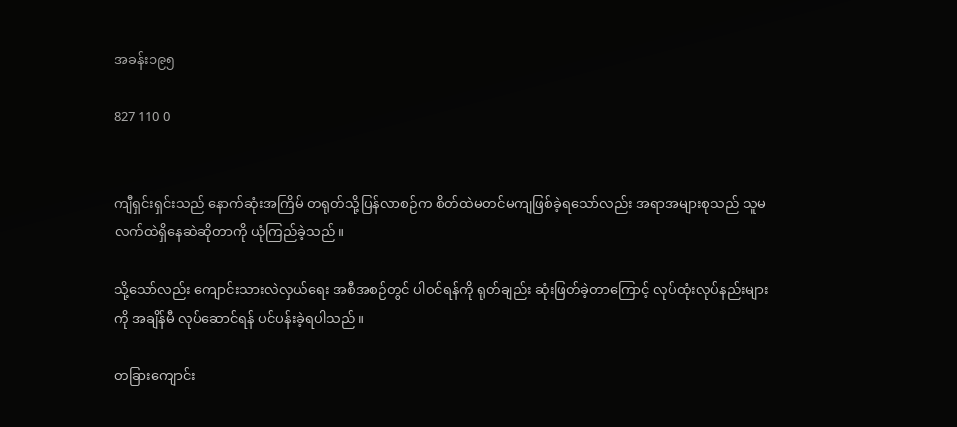အခန်း၁၉၅

827 110 0


ကျီရှင်းရှင်းသည် နောက်ဆုံးအကြိမ် တရုတ်သို့ပြန်လာစဉ်က စိတ်ထဲမတင်မကျဖြစ်ခဲ့ရသော်လည်း အရာအများစုသည် သူမလက်ထဲရှိနေဆဲဆိုတာကို ယုံကြည်ခဲ့သည်။

သို့သော်လည်း ကျောင်းသားလဲလှယ်ရေး အစီအစဉ်တွင် ပါဝင်ရန်ကို ရုတ်ချည်း ဆုံးဖြတ်ခဲ့တာကြောင့် လုပ်ထုံးလုပ်နည်းများကို အချိန်မီ လုပ်ဆောင်ရန် ပင်ပန်းခဲ့ရပါသည်။

တခြားကျောင်း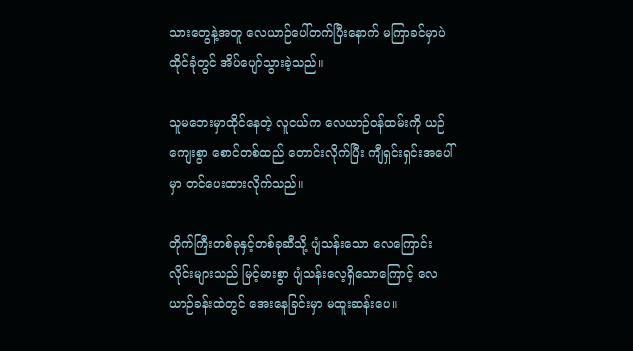သားတွေနဲ့အတူ လေယာဉ်ပေါ်တက်ပြီးနောက် မကြာခင်မှာပဲ ထိုင်ခုံတွင် အိပ်ပျော်သွားခဲ့သည်။

သူမဘေးမှာထိုင်နေတဲ့ လူငယ်က လေယာဉ်ဝန်ထမ်းကို ယဉ်ကျေးစွာ စောင်တစ်ထည် တောင်းလိုက်ပြီး ကျီရှင်းရှင်းအပေါ်မှာ တင်ပေးထားလိုက်သည်။

တိုက်ကြီးတစ်ခုနှင့်တစ်ခုဆီသို့ ပျံသန်းသော လေကြောင်းလိုင်းများသည် မြင့်မားစွာ ပျံသန်းလေ့ရှိသောကြောင့် လေယာဉ်ခန်းထဲတွင် အေးနေခြင်းမှာ မထူးဆန်းပေ။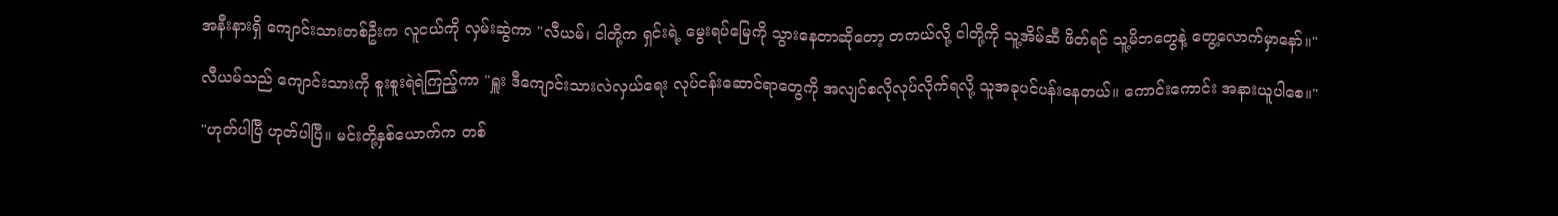အနီးနားရှိ ကျောင်းသားတစ်ဦးက လူငယ်ကို လှမ်းဆွဲကာ "လီယမ်၊ ငါတို့က ရှင်းရဲ့ မွေးရပ်မြေကို သွားနေတာဆိုတော့ တကယ်လို့ ငါတို့ကို သူ့အိမ်ဆီ ဖိတ်ရင် သူ့မိဘတွေနဲ့ တွေ့လောက်မှာနော်။"

လီယမ်သည် ကျောင်းသားကို စူးစူးရဲရဲကြည့်ကာ "ရှူး ဒီကျောင်းသားလဲလှယ်ရေး လုပ်ငန်းဆောင်ရာတွေကို အလျင်စလိုလုပ်လိုက်ရလို့ သူအခုပင်ပန်းနေတယ်။ ကောင်းကောင်း အနားယူပါစေ။"

"ဟုတ်ပါပြီ ဟုတ်ပါပြီ။ မင်းတို့နှစ်ယောက်က တစ်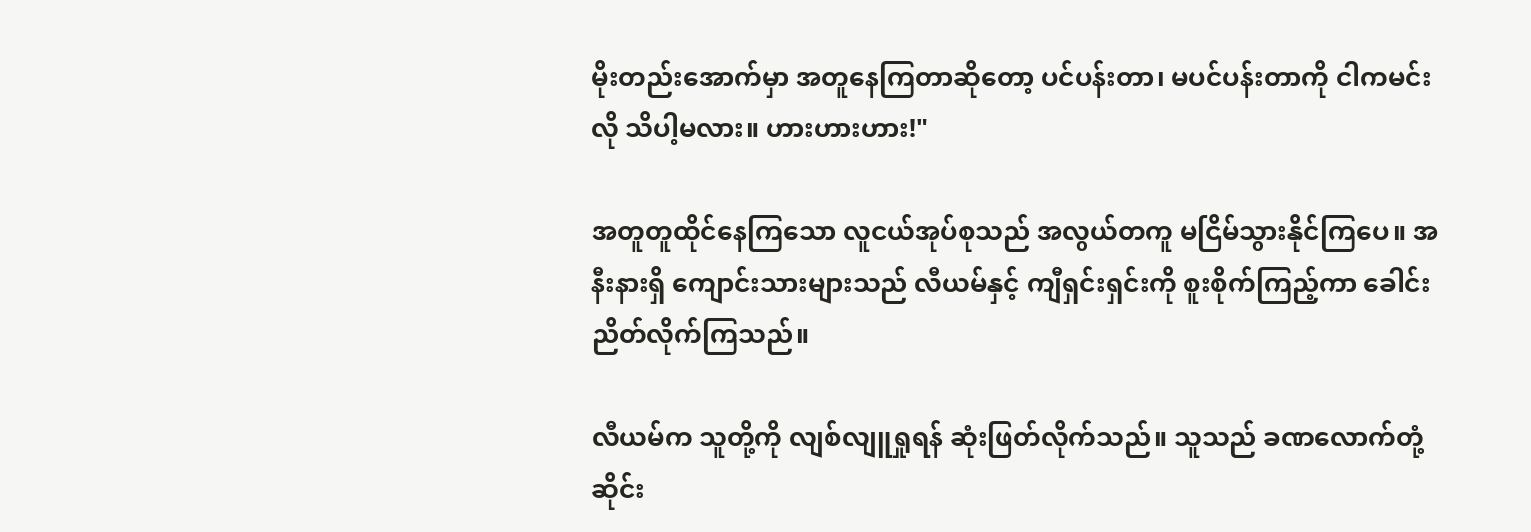မိုးတည်းအောက်မှာ အတူနေကြတာဆိုတော့ ပင်ပန်းတာ၊ မပင်ပန်းတာကို ငါကမင်းလို သိပါ့မလား။ ဟားဟားဟား!"

အတူတူထိုင်နေကြသော လူငယ်အုပ်စုသည် အလွယ်တကူ မငြိမ်သွားနိုင်ကြပေ။ အနီးနားရှိ ကျောင်းသားများသည် လီယမ်နှင့် ကျီရှင်းရှင်းကို စူးစိုက်ကြည့်ကာ ခေါင်းညိတ်လိုက်ကြသည်။

လီယမ်က သူတို့ကို လျစ်လျူရှုရန် ဆုံးဖြတ်လိုက်သည်။ သူသည် ခဏလောက်တုံ့ဆိုင်း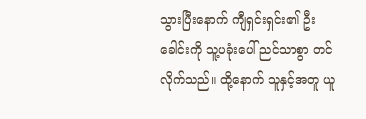သွားပြီးနောက် ကျီရှင်းရှင်း၏ ဦးခေါင်းကို သူ့ပခုံးပေါ် ညင်သာစွာ တင်လိုက်သည်။ ထို့နောက် သူနှင့်အတူ ယူ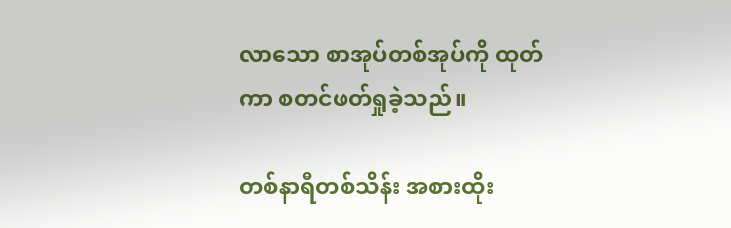လာသော စာအုပ်တစ်အုပ်ကို ထုတ်ကာ စတင်ဖတ်ရှုခဲ့သည်။

တစ်နာရီတစ်သိန်း အစားထိုး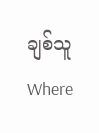ချစ်သူWhere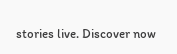stories live. Discover now